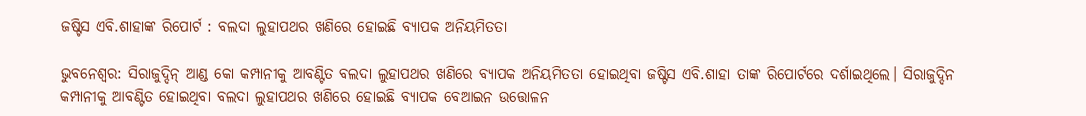ଜଷ୍ଟିସ ଏବି.ଶାହାଙ୍କ ରିପୋର୍ଟ : ବଲଦା ଲୁହାପଥର ଖଣିରେ ହୋଇଛି ବ୍ୟାପକ ଅନିୟମିତତା

ଭୁବନେଶ୍ୱର: ସିରାଜୁଦ୍ଦିନ୍ ଆଣ୍ଡ କୋ କମ୍ପାନୀକୁ ଆବଣ୍ଟିତ ବଲଦା ଲୁହାପଥର ଖଣିରେ ବ୍ୟାପକ ଅନିୟମିତତା ହୋଇଥିବା ଜଷ୍ଟିସ ଏବି.ଶାହା ତାଙ୍କ ରିପୋର୍ଟରେ ଦର୍ଶାଇଥିଲେ। ସିରାଜୁଦ୍ଦିନ କମ୍ପାନୀକୁ ଆବଣ୍ଟିତ ହୋଇଥିବା ବଲଦା ଲୁହାପଥର ଖଣିରେ ହୋଇଛି ବ୍ୟାପକ ବେଆଇନ ଉତ୍ତୋଳନ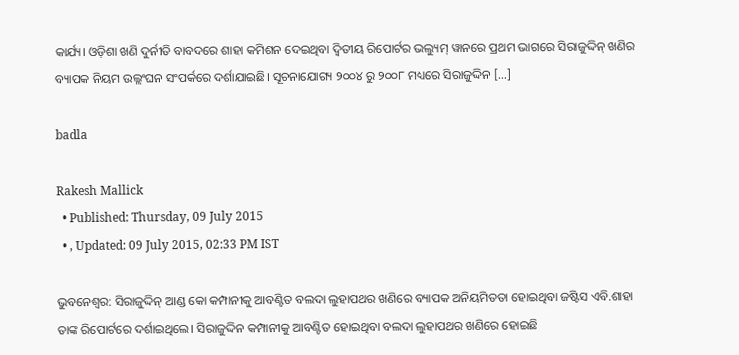କାର୍ଯ୍ୟ। ଓଡ଼ିଶା ଖଣି ଦୁର୍ନୀତି ବାବଦରେ ଶାହା କମିଶନ ଦେଇଥିବା ଦ୍ୱିତୀୟ ରିପୋର୍ଟର ଭଲ୍ୟୁମ୍ ୱାନରେ ପ୍ରଥମ ଭାଗରେ ସିରାଜୁଦ୍ଦିନ୍ ଖଣିର ବ୍ୟାପକ ନିୟମ ଉଲ୍ଲଂଘନ ସଂପର୍କରେ ଦର୍ଶାଯାଇଛି। ସୂଚନାଯୋଗ୍ୟ ୨୦୦୪ ରୁ ୨୦୦୮ ମଧ୍ୟରେ ସିରାଜୁଦ୍ଦିନ […]

badla

Rakesh Mallick
  • Published: Thursday, 09 July 2015
  • , Updated: 09 July 2015, 02:33 PM IST

ଭୁବନେଶ୍ୱର: ସିରାଜୁଦ୍ଦିନ୍ ଆଣ୍ଡ କୋ କମ୍ପାନୀକୁ ଆବଣ୍ଟିତ ବଲଦା ଲୁହାପଥର ଖଣିରେ ବ୍ୟାପକ ଅନିୟମିତତା ହୋଇଥିବା ଜଷ୍ଟିସ ଏବି.ଶାହା ତାଙ୍କ ରିପୋର୍ଟରେ ଦର୍ଶାଇଥିଲେ। ସିରାଜୁଦ୍ଦିନ କମ୍ପାନୀକୁ ଆବଣ୍ଟିତ ହୋଇଥିବା ବଲଦା ଲୁହାପଥର ଖଣିରେ ହୋଇଛି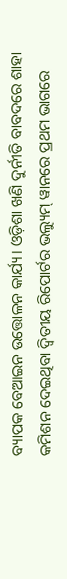ବ୍ୟାପକ ବେଆଇନ ଉତ୍ତୋଳନ କାର୍ଯ୍ୟ। ଓଡ଼ିଶା ଖଣି ଦୁର୍ନୀତି ବାବଦରେ ଶାହା କମିଶନ ଦେଇଥିବା ଦ୍ୱିତୀୟ ରିପୋର୍ଟର ଭଲ୍ୟୁମ୍ ୱାନରେ ପ୍ରଥମ ଭାଗରେ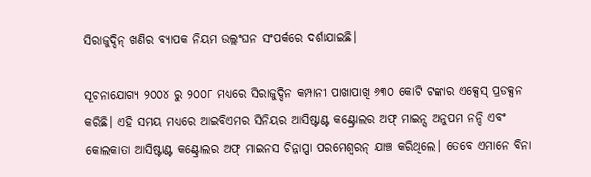ସିରାଜୁଦ୍ଦିନ୍ ଖଣିର ବ୍ୟାପକ ନିୟମ ଉଲ୍ଲଂଘନ ସଂପର୍କରେ ଦର୍ଶାଯାଇଛି।

ସୂଚନାଯୋଗ୍ୟ ୨୦୦୪ ରୁ ୨୦୦୮ ମଧ୍ୟରେ ସିରାଜୁଦ୍ଦିନ କମ୍ପାନୀ ପାଖାପାଖି ୬୩୦ କୋଟି ଟଙ୍କାର ଏକ୍ସେସ୍ ପ୍ରଡକ୍ସନ କରିଛି। ଏହି ସମୟ ମଧ୍ୟରେ ଆଇବିଏମର ସିନିୟର ଆସିଷ୍ଟାଣ୍ଟ କଣ୍ଟ୍ରୋଲର ଅଫ୍ ମାଇନ୍ସ ଅନୁପମ ନନ୍ଦି ଏବଂ କୋଲକାତା ଆସିଷ୍ଟାଣ୍ଟ କଣ୍ଟ୍ରୋଲର ଅଫ୍ ମାଇନସ ଚିନ୍ନାପ୍ପା ପରମେଶ୍ୱରନ୍ ଯାଞ୍ଚ କରିଥିଲେ। ତେବେ ଏମାନେ ବିନା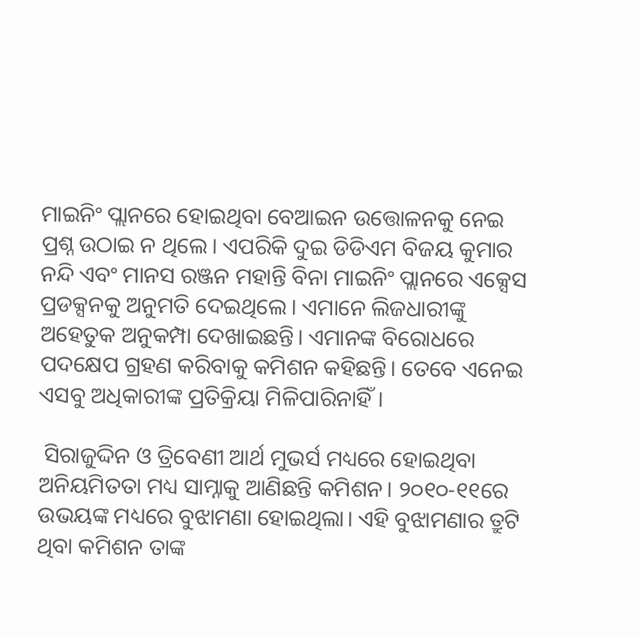ମାଇନିଂ ପ୍ଲାନରେ ହୋଇଥିବା ବେଆଇନ ଉତ୍ତୋଳନକୁ ନେଇ ପ୍ରଶ୍ନ ଉଠାଇ ନ ଥିଲେ। ଏପରିକି ଦୁଇ ଡିଡିଏମ ବିଜୟ କୁମାର ନନ୍ଦି ଏବଂ ମାନସ ରଞ୍ଜନ ମହାନ୍ତି ବିନା ମାଇନିଂ ପ୍ଲାନରେ ଏକ୍ସେସ ପ୍ରଡକ୍ସନକୁ ଅନୁମତି ଦେଇଥିଲେ। ଏମାନେ ଲିଜଧାରୀଙ୍କୁ ଅହେତୁକ ଅନୁକମ୍ପା ଦେଖାଇଛନ୍ତି। ଏମାନଙ୍କ ବିରୋଧରେ ପଦକ୍ଷେପ ଗ୍ରହଣ କରିବାକୁ କମିଶନ କହିଛନ୍ତି। ତେବେ ଏନେଇ ଏସବୁ ଅଧିକାରୀଙ୍କ ପ୍ରତିକ୍ରିୟା ମିଳିପାରିନାହିଁ।

 ସିରାଜୁଦ୍ଦିନ ଓ ତ୍ରିବେଣୀ ଆର୍ଥ ମୁଭର୍ସ ମଧ୍ୟରେ ହୋଇଥିବା ଅନିୟମିତତା ମଧ୍ୟ ସାମ୍ନାକୁ ଆଣିଛନ୍ତି କମିଶନ। ୨୦୧୦-୧୧ରେ ଉଭୟଙ୍କ ମଧ୍ୟରେ ବୁଝାମଣା ହୋଇଥିଲା। ଏହି ବୁଝାମଣାର ତ୍ରୁଟି ଥିବା କମିଶନ ତାଙ୍କ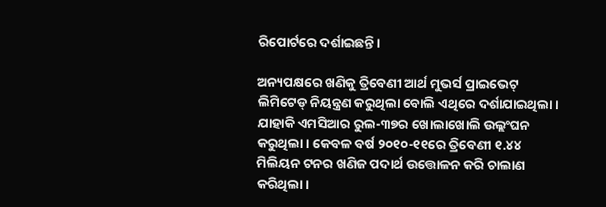ରିପୋର୍ଟରେ ଦର୍ଶାଇଛନ୍ତି।

ଅନ୍ୟପକ୍ଷରେ ଖଣିକୁ ତ୍ରିବେଣୀ ଆର୍ଥ ମୁଭର୍ସ ପ୍ରାଇଭେଟ୍ ଲିମିଟେଡ୍ ନିୟନ୍ତ୍ରଣ କରୁଥିଲା ବୋଲି ଏଥିରେ ଦର୍ଶାଯାଇଥିଲା। ଯାହାକି ଏମସିଆର ରୁଲ-୩୭ର ଖୋଲାଖୋଲି ଉଲ୍ଲଂଘନ କରୁଥିଲା। କେବଳ ବର୍ଷ ୨୦୧୦-୧୧ରେ ତ୍ରିବେଣୀ ୧.୪୪ ମିଲିୟନ ଟନର ଖଣିଜ ପଦାର୍ଥ ଉତ୍ତୋଳନ କରି ଚାଲାଣ କରିଥିଲା।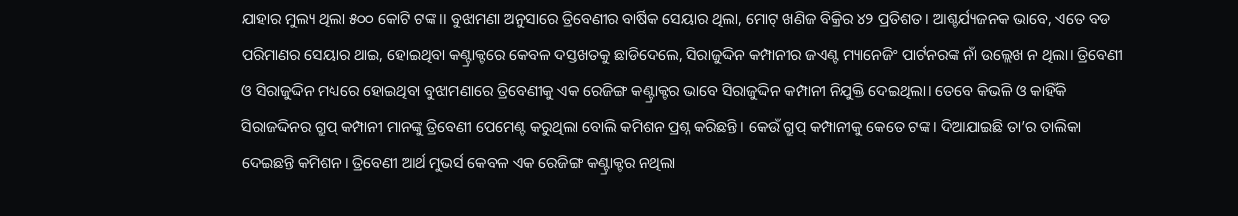ଯାହାର ମୁଲ୍ୟ ଥିଲା ୫୦୦ କୋଟି ଟଙ୍କ।। ବୁଝାମଣା ଅନୁସାରେ ତ୍ରିବେଣୀର ବାର୍ଷିକ ସେୟାର ଥିଲା, ମୋଟ୍ ଖଣିଜ ବିକ୍ରିର ୪୨ ପ୍ରତିଶତ। ଆଶ୍ଚର୍ଯ୍ୟଜନକ ଭାବେ, ଏତେ ବଡ ପରିମାଣର ସେୟାର ଥାଇ, ହୋଇଥିବା କଣ୍ଟ୍ରାକ୍ଟରେ କେବଳ ଦସ୍ତଖତକୁ ଛାଡିଦେଲେ, ସିରାଜୁଦ୍ଦିନ କମ୍ପାନୀର ଜଏଣ୍ଟ ମ୍ୟାନେଜିଂ ପାର୍ଟନରଙ୍କ ନାଁ ଉଲ୍ଲେଖ ନ ଥିଲା। ତ୍ରିବେଣୀ ଓ ସିରାଜୁଦ୍ଦିନ ମଧ୍ୟରେ ହୋଇଥିବା ବୁଝାମଣାରେ ତ୍ରିବେଣୀକୁ ଏକ ରେଜିଙ୍ଗ କଣ୍ଟ୍ରାକ୍ଟର ଭାବେ ସିରାଜୁଦ୍ଦିନ କମ୍ପାନୀ ନିଯୁକ୍ତି ଦେଇଥିଲା। ତେବେ କିଭଳି ଓ କାହିଁକି ସିରାଜଦ୍ଦିନର ଗ୍ରୁପ୍ କମ୍ପାନୀ ମାନଙ୍କୁ ତ୍ରିବେଣୀ ପେମେଣ୍ଟ କରୁଥିଲା ବୋଲି କମିଶନ ପ୍ରଶ୍ନ କରିଛନ୍ତି। କେଉଁ ଗ୍ରୁପ୍ କମ୍ପାନୀକୁ କେତେ ଟଙ୍କ। ଦିଆଯାଇଛି ତା’ର ତାଲିକା ଦେଇଛନ୍ତି କମିଶନ। ତ୍ରିବେଣୀ ଆର୍ଥ ମୁଭର୍ସ କେବଳ ଏକ ରେଜିଙ୍ଗ କଣ୍ଟ୍ରାକ୍ଟର ନଥିଲା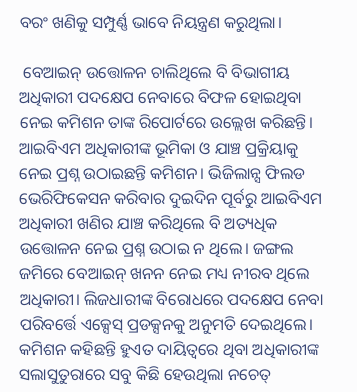ବରଂ ଖଣିକୁ ସମ୍ପୁର୍ଣ୍ଣ ଭାବେ ନିୟନ୍ତ୍ରଣ କରୁଥିଲା।

 ବେଆଇନ୍ ଉତ୍ତୋଳନ ଚାଲିଥିଲେ ବି ବିଭାଗୀୟ ଅଧିକାରୀ ପଦକ୍ଷେପ ନେବାରେ ବିଫଳ ହୋଇଥିବା ନେଇ କମିଶନ ତାଙ୍କ ରିପୋର୍ଟରେ ଉଲ୍ଲେଖ କରିଛନ୍ତି। ଆଇବିଏମ ଅଧିକାରୀଙ୍କ ଭୂମିକା ଓ ଯାଞ୍ଚ ପ୍ରକ୍ରିୟାକୁ ନେଇ ପ୍ରଶ୍ନ ଉଠାଇଛନ୍ତି କମିଶନ। ଭିଜିଲାନ୍ସ ଫିଲଡ ଭେରିଫିକେସନ କରିବାର ଦୁଇଦିନ ପୂର୍ବରୁ ଆଇବିଏମ ଅଧିକାରୀ ଖଣିର ଯାଞ୍ଚ କରିଥିଲେ ବି ଅତ୍ୟଧିକ ଉତ୍ତୋଳନ ନେଇ ପ୍ରଶ୍ନ ଉଠାଇ ନ ଥିଲେ। ଜଙ୍ଗଲ ଜମିରେ ବେଆଇନ୍ ଖନନ ନେଇ ମଧ୍ୟ ନୀରବ ଥିଲେ ଅଧିକାରୀ। ଲିଜଧାରୀଙ୍କ ବିରୋଧରେ ପଦକ୍ଷେପ ନେବା  ପରିବର୍ତ୍ତେ ଏକ୍ସେସ୍ ପ୍ରଡକ୍ସନକୁ ଅନୁମତି ଦେଇଥିଲେ। କମିଶନ କହିଛନ୍ତି ହୁଏତ ଦାୟିତ୍ୱରେ ଥିବା ଅଧିକାରୀଙ୍କ ସଲାସୁତୁରାରେ ସବୁ କିଛି ହେଉଥିଲା ନଚେତ୍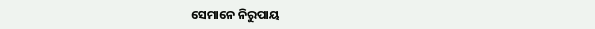ସେମାନେ ନିରୁପାୟ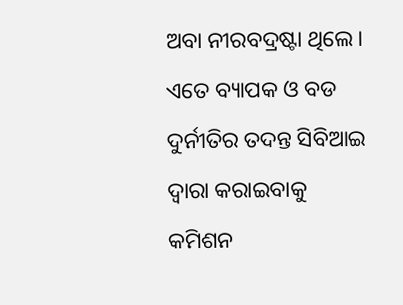ଅବା ନୀରବଦ୍ରଷ୍ଟା ଥିଲେ। ଏତେ ବ୍ୟାପକ ଓ ବଡ ଦୁର୍ନୀତିର ତଦନ୍ତ ସିବିଆଇ ଦ୍ୱାରା କରାଇବାକୁ କମିଶନ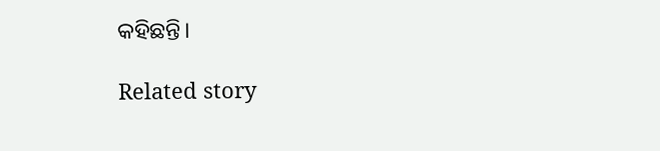କହିଛନ୍ତି।

Related story